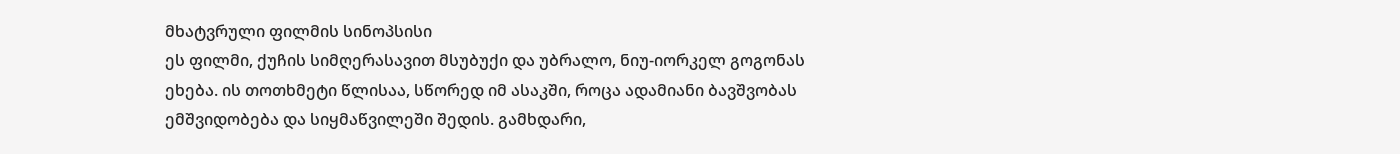მხატვრული ფილმის სინოპსისი
ეს ფილმი, ქუჩის სიმღერასავით მსუბუქი და უბრალო, ნიუ-იორკელ გოგონას ეხება. ის თოთხმეტი წლისაა, სწორედ იმ ასაკში, როცა ადამიანი ბავშვობას ემშვიდობება და სიყმაწვილეში შედის. გამხდარი,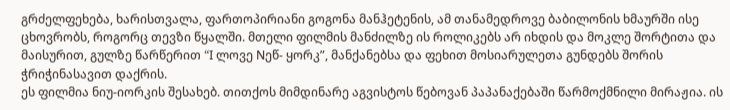გრძელფეხება, ხარისთვალა, ფართოპირიანი გოგონა მანჰეტენის, ამ თანამედროვე ბაბილონის ხმაურში ისე ცხოვრობს, როგორც თევზი წყალში. მთელი ფილმის მანძილზე ის როლიკებს არ იხდის და მოკლე შორტითა და მაისურით, გულზე წარწერით “I ლოვე Nეწ- ყორკ”, მანქანებსა და ფეხით მოსიარულეთა გუნდებს შორის ჭრიჭინასავით დაქრის.
ეს ფილმია ნიუ-იორკის შესახებ. თითქოს მიმდინარე აგვისტოს წებოვან პაპანაქებაში წარმოქმნილი მირაჟია. ის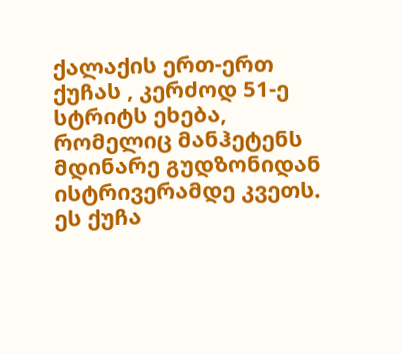ქალაქის ერთ-ერთ ქუჩას , კერძოდ 51-ე სტრიტს ეხება, რომელიც მანჰეტენს მდინარე გუდზონიდან ისტრივერამდე კვეთს. ეს ქუჩა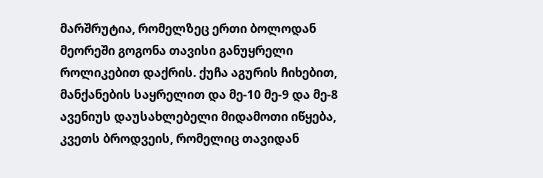მარშრუტია, რომელზეც ერთი ბოლოდან მეორეში გოგონა თავისი განუყრელი როლიკებით დაქრის. ქუჩა აგურის ჩიხებით, მანქანების საყრელით და მე-10 მე-9 და მე-8 ავენიუს დაუსახლებელი მიდამოთი იწყება, კვეთს ბროდვეის, რომელიც თავიდან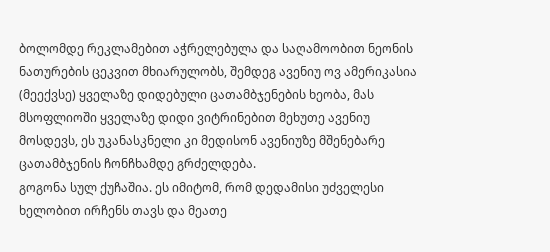ბოლომდე რეკლამებით აჭრელებულა და საღამოობით ნეონის ნათურების ცეკვით მხიარულობს, შემდეგ ავენიუ ოვ ამერიკასია (მეექვსე) ყველაზე დიდებული ცათამბჯენების ხეობა, მას მსოფლიოში ყველაზე დიდი ვიტრინებით მეხუთე ავენიუ მოსდევს, ეს უკანასკნელი კი მედისონ ავენიუზე მშენებარე ცათამბჯენის ჩონჩხამდე გრძელდება.
გოგონა სულ ქუჩაშია. ეს იმიტომ, რომ დედამისი უძველესი ხელობით ირჩენს თავს და მეათე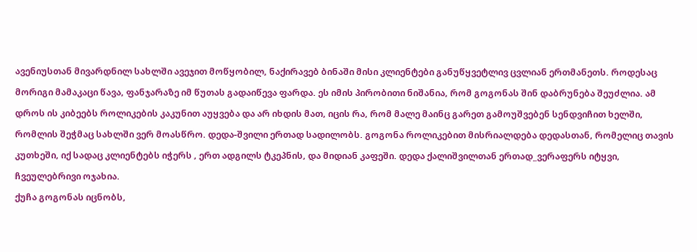ავენიუსთან მივარდნილ სახლში ავეჯით მოწყობილ, ნაქირავებ ბინაში მისი კლიენტები განუწყვეტლივ ცვლიან ერთმანეთს. როდესაც მორიგი მამაკაცი წავა, ფანჯარაზე იმ წუთას გადაიწევა ფარდა. ეს იმის პირობითი ნიშანია, რომ გოგონას შინ დაბრუნება შეუძლია. ამ დროს ის კიბეებს როლიკების კაკუნით აუყვება და არ იხდის მათ, იცის რა, რომ მალე მაინც გარეთ გამოუშვებენ სენდვიჩით ხელში, რომლის შეჭმაც სახლში ვერ მოასწრო. დედა-შვილი ერთად სადილობს. გოგონა როლიკებით მისრიალდება დედასთან, რომელიც თავის კუთხეში, იქ სადაც კლიენტებს იჭერს , ერთ ადგილს ტკეპნის, და მიდიან კაფეში. დედა ქალიშვილთან ერთად_ვერაფერს იტყვი, ჩვეულებრივი ოჯახია.
ქუჩა გოგონას იცნობს,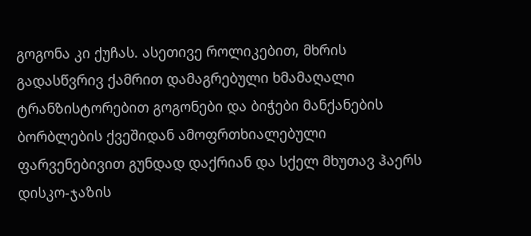გოგონა კი ქუჩას. ასეთივე როლიკებით, მხრის გადასწვრივ ქამრით დამაგრებული ხმამაღალი ტრანზისტორებით გოგონები და ბიჭები მანქანების ბორბლების ქვეშიდან ამოფრთხიალებული ფარვენებივით გუნდად დაქრიან და სქელ მხუთავ ჰაერს დისკო-ჯაზის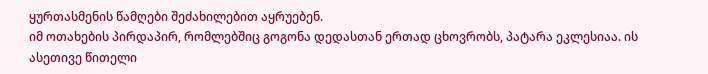ყურთასმენის წამღები შეძახილებით აყრუებენ.
იმ ოთახების პირდაპირ, რომლებშიც გოგონა დედასთან ერთად ცხოვრობს, პატარა ეკლესიაა. ის ასეთივე წითელი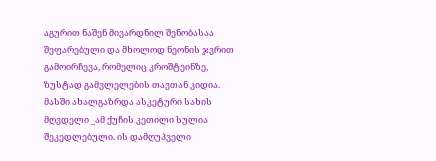აგურით ნაშენ მივარდნილ შენობასაა შეფარებული და მხოლოდ ნეონის ჯვრით გამოირჩევა, რომელიც კროშტეინზე, ზუსტად გამვლელების თავთან კიდია. მასში ახალგაზრდა ასკეტური სახის მღვდელი _ამ ქუჩის კეთილი სულია შეკედლებული. ის დამღუპველი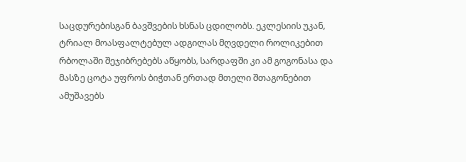საცდურებისგან ბავშვების ხსნას ცდილობს. ეკლესიის უკან, ტრიალ მოასფალტებულ ადგილას მღვდელი როლიკებით რბოლაში შეჯიბრებებს აწყობს, სარდაფში კი ამ გოგონასა და მასზე ცოტა უფროს ბიჭთან ერთად მთელი შთაგონებით ამუშავებს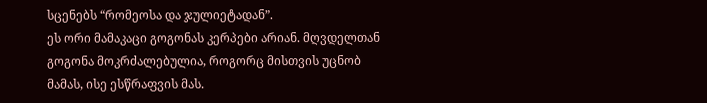სცენებს “რომეოსა და ჯულიეტადან”.
ეს ორი მამაკაცი გოგონას კერპები არიან. მღვდელთან გოგონა მოკრძალებულია, როგორც მისთვის უცნობ მამას, ისე ესწრაფვის მას.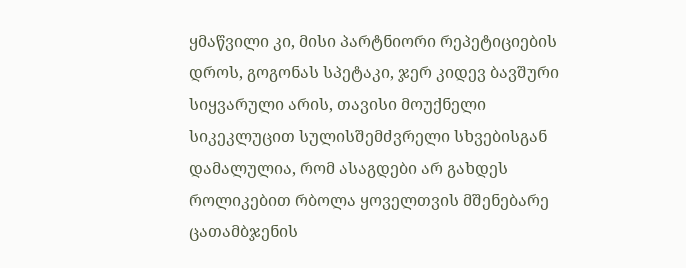ყმაწვილი კი, მისი პარტნიორი რეპეტიციების დროს, გოგონას სპეტაკი, ჯერ კიდევ ბავშური სიყვარული არის, თავისი მოუქნელი სიკეკლუცით სულისშემძვრელი სხვებისგან დამალულია, რომ ასაგდები არ გახდეს
როლიკებით რბოლა ყოველთვის მშენებარე ცათამბჯენის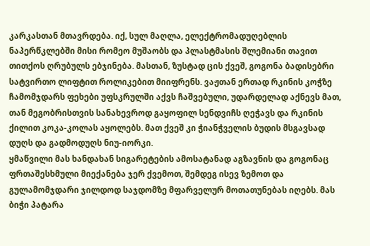კარკასთან მთავრდება. იქ, სულ მაღლა, ელექტრომადუღებლის ნაპერწკლებში მისი რომეო მუშაობს და პლასტმასის შლემიანი თავით თითქოს ღრუბულს ებჯინება. მასთან, ზუსტად ცის ქვეშ, გოგონა ბადისებრი სატვირთო ლიფტით როლიკებით მიიფრენს. ვაჟთან ერთად რკინის კოჭზე ჩამომჯდარს ფეხები უფსკრულში აქვს ჩაშვებული, უდარდელად აქნევს მათ, თან მეგობრისთვის სანახევროდ გაყოფილ სენდვიჩს ღეჭავს და რკინის ქილით კოკა-კოლას აყოლებს. მათ ქვეშ კი ჭიანჭველის ბუდის მსგავსად დუღს და გადმოდუღს ნიუ-იორკი.
ყმაწვილი მას ხანდახან სიგარეტების ამოსატანად აგზავნის და გოგონაც ფრთაშესხმული მიექანება ჯერ ქვემოთ, შემდეგ ისევ ზემოთ და გულამომჯდარი ჯილდოდ საჯდომზე მფარველურ მოთათუნებას იღებს. მას ბიჭი პატარა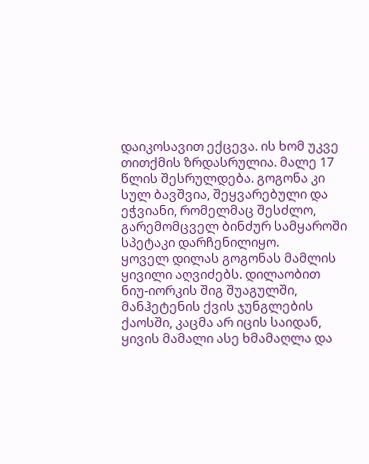დაიკოსავით ექცევა. ის ხომ უკვე თითქმის ზრდასრულია. მალე 17 წლის შესრულდება. გოგონა კი სულ ბავშვია, შეყვარებული და ეჭვიანი, რომელმაც შესძლო, გარემომცველ ბინძურ სამყაროში სპეტაკი დარჩენილიყო.
ყოველ დილას გოგონას მამლის ყივილი აღვიძებს. დილაობით ნიუ-იორკის შიგ შუაგულში, მანჰეტენის ქვის ჯუნგლების ქაოსში, კაცმა არ იცის საიდან, ყივის მამალი ასე ხმამაღლა და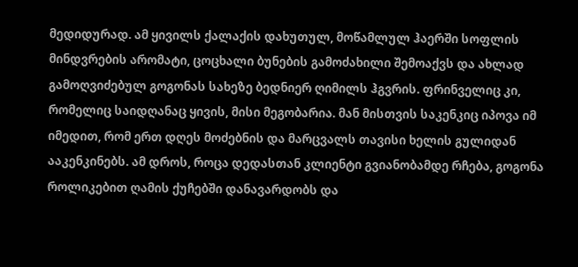მედიდურად. ამ ყივილს ქალაქის დახუთულ, მოწამლულ ჰაერში სოფლის მინდვრების არომატი, ცოცხალი ბუნების გამოძახილი შემოაქვს და ახლად გამოღვიძებულ გოგონას სახეზე ბედნიერ ღიმილს ჰგვრის. ფრინველიც კი, რომელიც საიდღანაც ყივის, მისი მეგობარია. მან მისთვის საკენკიც იპოვა იმ იმედით, რომ ერთ დღეს მოძებნის და მარცვალს თავისი ხელის გულიდან ააკენკინებს. ამ დროს, როცა დედასთან კლიენტი გვიანობამდე რჩება, გოგონა როლიკებით ღამის ქუჩებში დანავარდობს და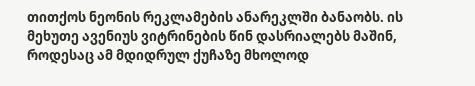თითქოს ნეონის რეკლამების ანარეკლში ბანაობს. ის მეხუთე ავენიუს ვიტრინების წინ დასრიალებს მაშინ, როდესაც ამ მდიდრულ ქუჩაზე მხოლოდ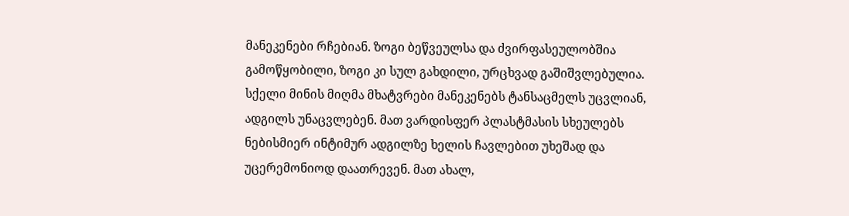მანეკენები რჩებიან. ზოგი ბეწვეულსა და ძვირფასეულობშია გამოწყობილი, ზოგი კი სულ გახდილი, ურცხვად გაშიშვლებულია. სქელი მინის მიღმა მხატვრები მანეკენებს ტანსაცმელს უცვლიან, ადგილს უნაცვლებენ. მათ ვარდისფერ პლასტმასის სხეულებს ნებისმიერ ინტიმურ ადგილზე ხელის ჩავლებით უხეშად და უცერემონიოდ დაათრევენ. მათ ახალ,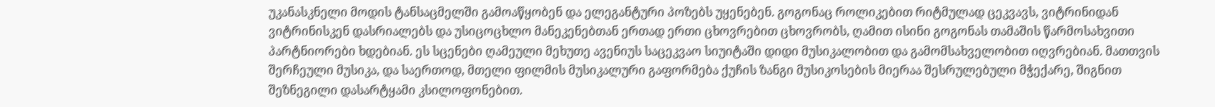უკანასკნელი მოდის ტანსაცმელში გამოაწყობენ და ელეგანტური პოზებს უყენებენ. გოგონაც როლიკებით რიტმულად ცეკვავს, ვიტრინიდან ვიტრინისკენ დასრიალებს და უსიცოცხლო მანეკენებთან ერთად ერთი ცხოვრებით ცხოვრობს, ღამით ისინი გოგონას თამაშის წარმოსახვითი პარტნიორები ხდებიან. ეს სცენები ღამეული მეხუთე ავენიუს საცეკვაო სიუიტაში დიდი მუსიკალობით და გამომსახველობით იღვრებიან. მათთვის შერჩეული მუსიკა, და საერთოდ, მთელი ფილმის მუსიკალური გაფორმება ქუჩის ზანგი მუსიკოსების მიერაა შესრულებული მჭექარე, შიგნით შეზნეგილი დასარტყამი კსილოფონებით.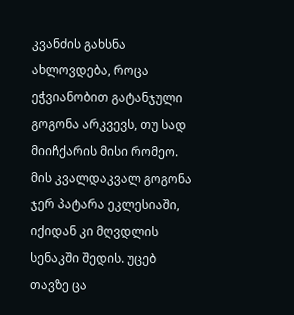კვანძის გახსნა ახლოვდება, როცა ეჭვიანობით გატანჯული გოგონა არკვევს, თუ სად მიიჩქარის მისი რომეო. მის კვალდაკვალ გოგონა ჯერ პატარა ეკლესიაში, იქიდან კი მღვდლის სენაკში შედის. უცებ თავზე ცა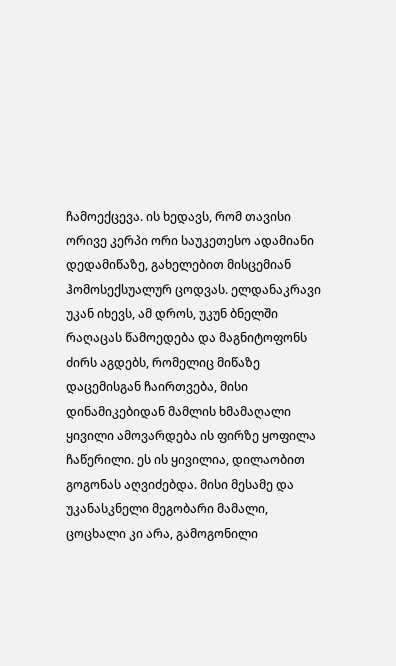ჩამოექცევა. ის ხედავს, რომ თავისი ორივე კერპი ორი საუკეთესო ადამიანი დედამიწაზე, გახელებით მისცემიან ჰომოსექსუალურ ცოდვას. ელდანაკრავი უკან იხევს, ამ დროს, უკუნ ბნელში რაღაცას წამოედება და მაგნიტოფონს ძირს აგდებს, რომელიც მიწაზე დაცემისგან ჩაირთვება, მისი დინამიკებიდან მამლის ხმამაღალი ყივილი ამოვარდება ის ფირზე ყოფილა ჩაწერილი. ეს ის ყივილია, დილაობით გოგონას აღვიძებდა. მისი მესამე და უკანასკნელი მეგობარი მამალი, ცოცხალი კი არა, გამოგონილი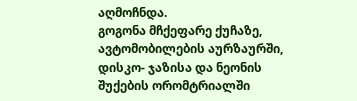აღმოჩნდა.
გოგონა მჩქეფარე ქუჩაზე, ავტომობილების აურზაურში, დისკო- ჯაზისა და ნეონის შუქების ორომტრიალში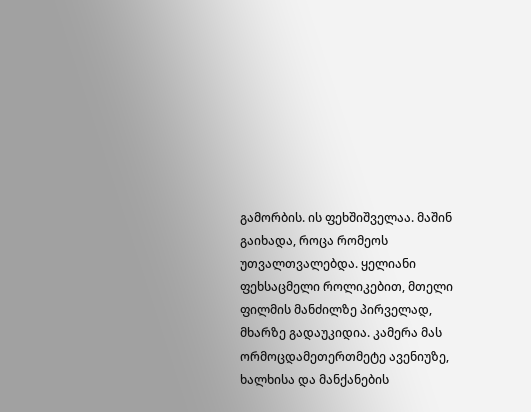გამორბის. ის ფეხშიშველაა. მაშინ გაიხადა, როცა რომეოს უთვალთვალებდა. ყელიანი ფეხსაცმელი როლიკებით, მთელი ფილმის მანძილზე პირველად, მხარზე გადაუკიდია. კამერა მას ორმოცდამეთერთმეტე ავენიუზე, ხალხისა და მანქანების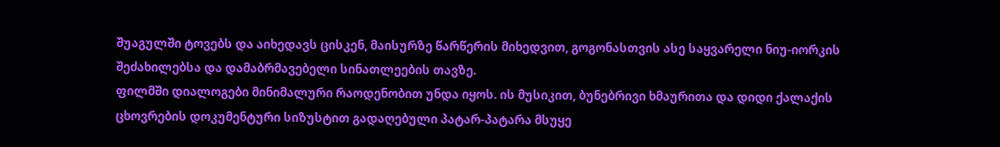შუაგულში ტოვებს და აიხედავს ცისკენ, მაისურზე წარწერის მიხედვით, გოგონასთვის ასე საყვარელი ნიუ-იორკის შეძახილებსა და დამაბრმავებელი სინათლეების თავზე.
ფილმში დიალოგები მინიმალური რაოდენობით უნდა იყოს. ის მუსიკით, ბუნებრივი ხმაურითა და დიდი ქალაქის ცხოვრების დოკუმენტური სიზუსტით გადაღებული პატარ-პატარა მსუყე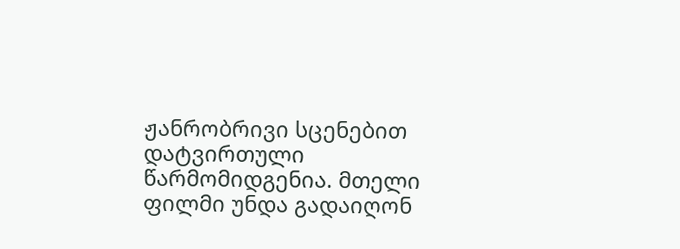ჟანრობრივი სცენებით დატვირთული წარმომიდგენია. მთელი ფილმი უნდა გადაიღონ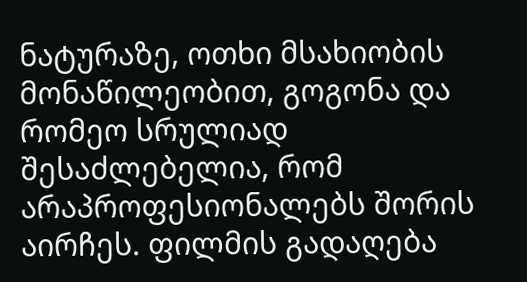ნატურაზე, ოთხი მსახიობის მონაწილეობით, გოგონა და რომეო სრულიად შესაძლებელია, რომ არაპროფესიონალებს შორის აირჩეს. ფილმის გადაღება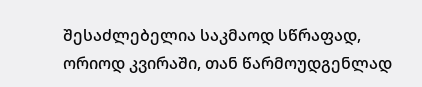შესაძლებელია საკმაოდ სწრაფად, ორიოდ კვირაში, თან წარმოუდგენლად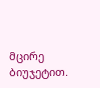მცირე ბიუჯეტით.